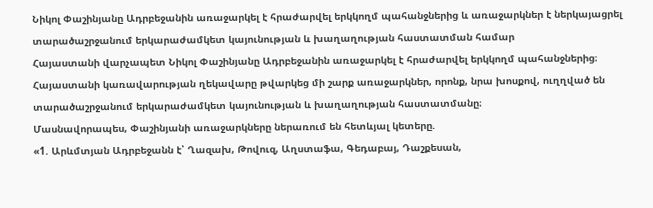Նիկոլ Փաշինյանը Ադրբեջանին առաջարկել է հրաժարվել երկկողմ պահանջներից և առաջարկներ է ներկայացրել տարածաշրջանում երկարաժամկետ կայունության և խաղաղության հաստատման համար
Հայաստանի վարչապետ Նիկոլ Փաշինյանը Ադրբեջանին առաջարկել է հրաժարվել երկկողմ պահանջներից։ Հայաստանի կառավարության ղեկավարը թվարկեց մի շարք առաջարկներ, որոնք, նրա խոսքով, ուղղված են տարածաշրջանում երկարաժամկետ կայունության և խաղաղության հաստատմանը։
Մասնավորապես, Փաշինյանի առաջարկները ներառում են հետևյալ կետերը.
«1. Արևմտյան Ադրբեջանն է՝ Ղազախ, Թովուզ, Աղստաֆա, Գեդաբայ, Դաշքեսան,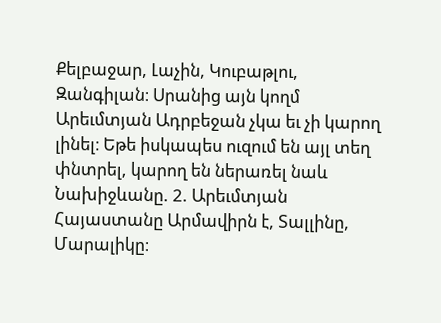Քելբաջար, Լաչին, Կուբաթլու, Զանգիլան։ Սրանից այն կողմ Արեւմտյան Ադրբեջան չկա եւ չի կարող լինել։ Եթե իսկապես ուզում են այլ տեղ փնտրել, կարող են ներառել նաև Նախիջևանը. 2. Արեւմտյան Հայաստանը Արմավիրն է, Տալլինը, Մարալիկը։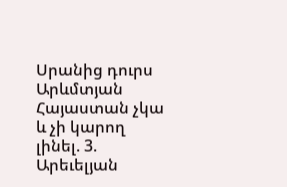Սրանից դուրս Արևմտյան Հայաստան չկա և չի կարող լինել. 3. Արեւելյան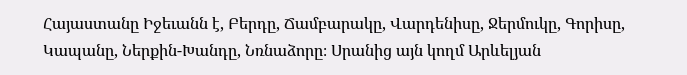Հայաստանը Իջեւանն է, Բերդը, Ճամբարակը, Վարդենիսը, Ջերմուկը, Գորիսը, Կապանը, Ներքին-Խանդը, Նռնաձորը։ Սրանից այն կողմ Արևելյան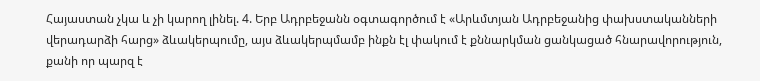Հայաստան չկա և չի կարող լինել. 4. Երբ Ադրբեջանն օգտագործում է «Արևմտյան Ադրբեջանից փախստականների վերադարձի հարց» ձևակերպումը, այս ձևակերպմամբ ինքն էլ փակում է քննարկման ցանկացած հնարավորություն, քանի որ պարզ է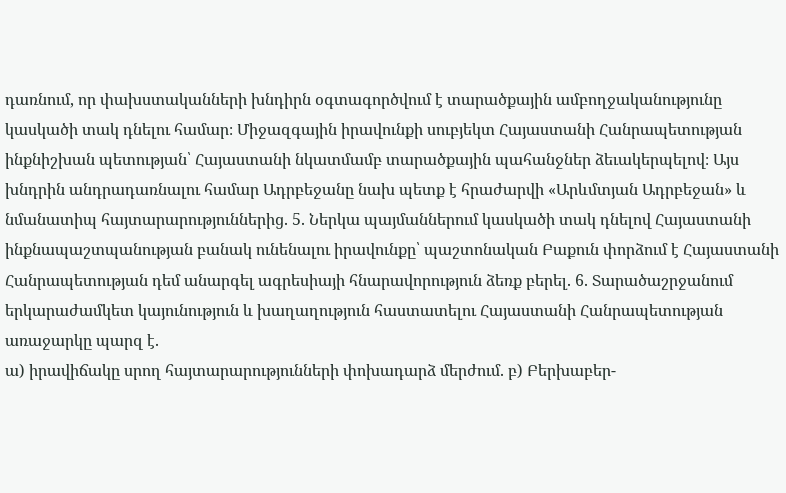դառնում, որ փախստականների խնդիրն օգտագործվում է տարածքային ամբողջականությունը կասկածի տակ դնելու համար։ Միջազգային իրավունքի սուբյեկտ Հայաստանի Հանրապետության ինքնիշխան պետության՝ Հայաստանի նկատմամբ տարածքային պահանջներ ձեւակերպելով։ Այս խնդրին անդրադառնալու համար Ադրբեջանը նախ պետք է հրաժարվի «Արևմտյան Ադրբեջան» և նմանատիպ հայտարարություններից. 5. Ներկա պայմաններում կասկածի տակ դնելով Հայաստանի ինքնապաշտպանության բանակ ունենալու իրավունքը՝ պաշտոնական Բաքուն փորձում է Հայաստանի Հանրապետության դեմ անարգել ագրեսիայի հնարավորություն ձեռք բերել. 6. Տարածաշրջանում երկարաժամկետ կայունություն և խաղաղություն հաստատելու Հայաստանի Հանրապետության առաջարկը պարզ է.
ա) իրավիճակը սրող հայտարարությունների փոխադարձ մերժում. բ) Բերխաբեր-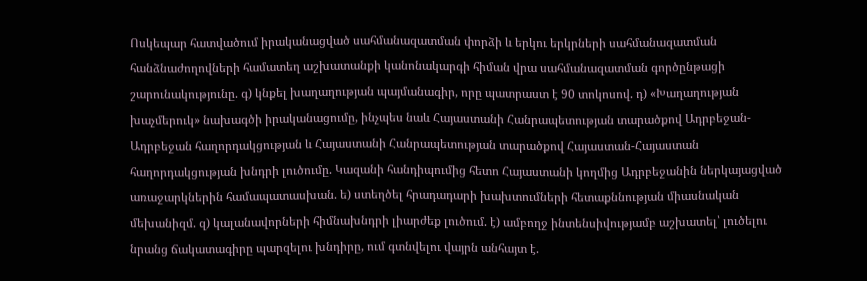Ոսկեպար հատվածում իրականացված սահմանազատման փորձի և երկու երկրների սահմանազատման հանձնաժողովների համատեղ աշխատանքի կանոնակարգի հիման վրա սահմանազատման գործընթացի շարունակությունը. գ) կնքել խաղաղության պայմանագիր, որը պատրաստ է 90 տոկոսով. դ) «Խաղաղության խաչմերուկ» նախագծի իրականացումը, ինչպես նաև Հայաստանի Հանրապետության տարածքով Ադրբեջան-Ադրբեջան հաղորդակցության և Հայաստանի Հանրապետության տարածքով Հայաստան-Հայաստան հաղորդակցության խնդրի լուծումը. Կազանի հանդիպումից հետո Հայաստանի կողմից Ադրբեջանին ներկայացված առաջարկներին համապատասխան. ե) ստեղծել հրադադարի խախտումների հետաքննության միասնական մեխանիզմ. զ) կալանավորների հիմնախնդրի լիարժեք լուծում. է) ամբողջ ինտենսիվությամբ աշխատել՝ լուծելու նրանց ճակատագիրը պարզելու խնդիրը, ում գտնվելու վայրն անհայտ է.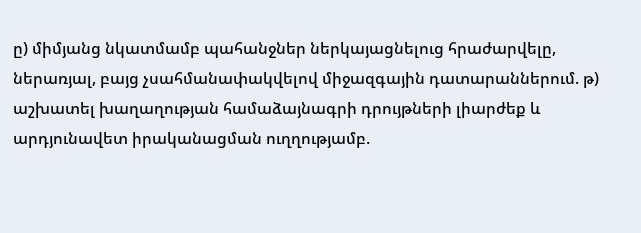ը) միմյանց նկատմամբ պահանջներ ներկայացնելուց հրաժարվելը, ներառյալ, բայց չսահմանափակվելով միջազգային դատարաններում. թ) աշխատել խաղաղության համաձայնագրի դրույթների լիարժեք և արդյունավետ իրականացման ուղղությամբ.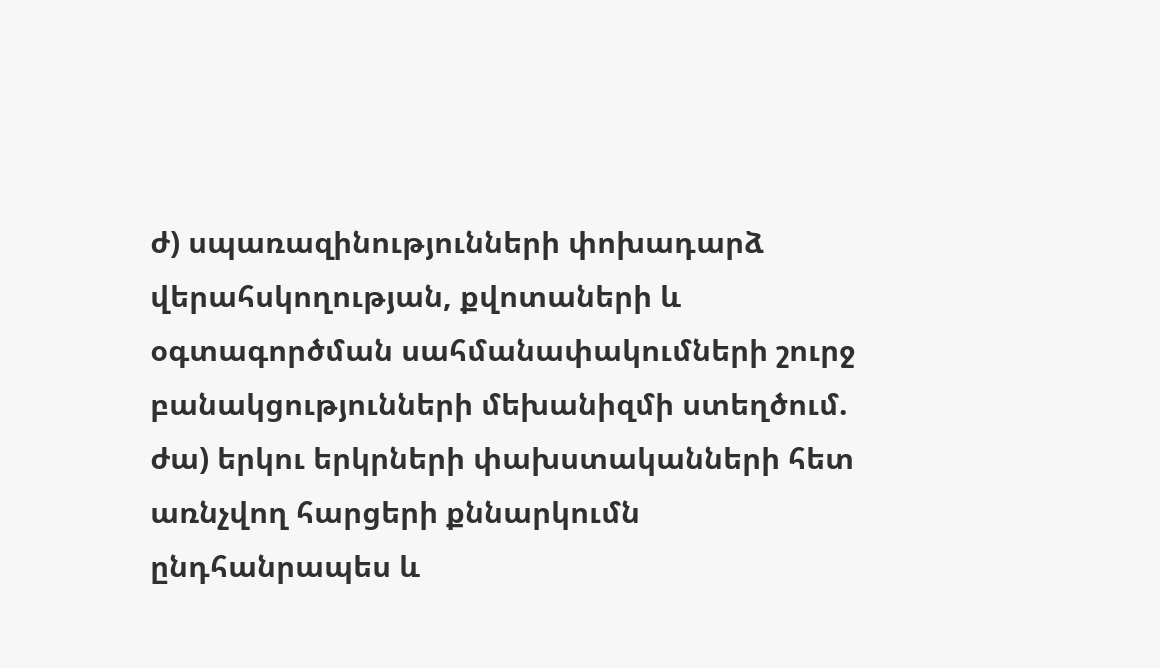ժ) սպառազինությունների փոխադարձ վերահսկողության, քվոտաների և օգտագործման սահմանափակումների շուրջ բանակցությունների մեխանիզմի ստեղծում. ժա) երկու երկրների փախստականների հետ առնչվող հարցերի քննարկումն ընդհանրապես և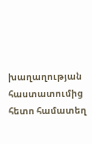խաղաղության հաստատումից հետո համատեղ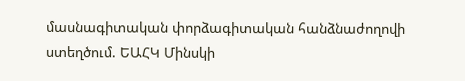մասնագիտական փորձագիտական հանձնաժողովի ստեղծում. ԵԱՀԿ Մինսկի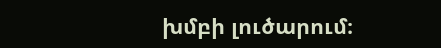խմբի լուծարում։